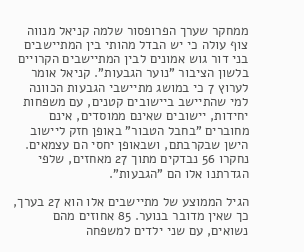ממחקר שערך הפרופסור שלמה קניאל מנווה צוף עולה כי יש הבדל מהותי בין המתיישבים בני דור גוש אמונים לבין המתיישבים הקרויים בלשון הציבור "נוער הגבעות". קניאל אומר לערוץ 7 כי במושג מתיישבי הגבעות הכוונה למי שהתיישב ביישובים קטנים, עם משפחות יחידות, יישובים שאינם ממוסדים, אינם מחוברים "בחבל הטבור" באופן חזק ליישוב הישן שבקרבתם, ושבאופן יחסי הם עצמאים. נחקרו 56 נבדקים מתוך 27 מאחזים, שלפי הגדרתנו אלו הם "הגבעות".

הגיל הממוצע של מתיישבים אלו הוא 27 בערך, כך שאין מדובר בנוער. 85 אחוזים מהם נשואים, עם שני ילדים למשפחה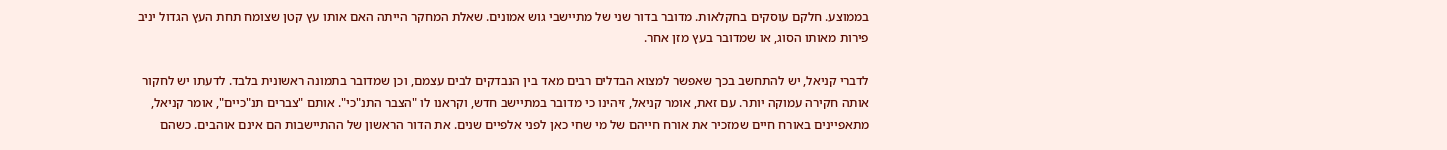בממוצע. חלקם עוסקים בחקלאות. מדובר בדור שני של מתיישבי גוש אמונים. שאלת המחקר הייתה האם אותו עץ קטן שצומח תחת העץ הגדול יניב פירות מאותו הסוג, או שמדובר בעץ מזן אחר.

לדברי קניאל, יש להתחשב בכך שאפשר למצוא הבדלים רבים מאד בין הנבדקים לבים עצמם, וכן שמדובר בתמונה ראשונית בלבד. לדעתו יש לחקור אותה חקירה עמוקה יותר. עם זאת, אומר קניאל, זיהינו כי מדובר במתיישב חדש, וקראנו לו "הצבר התנ"כי". אותם "צברים תנ"כיים", אומר קניאל, מתאפיינים באורח חיים שמזכיר את אורח חייהם של מי שחי כאן לפני אלפיים שנים. את הדור הראשון של ההתיישבות הם אינם אוהבים. כשהם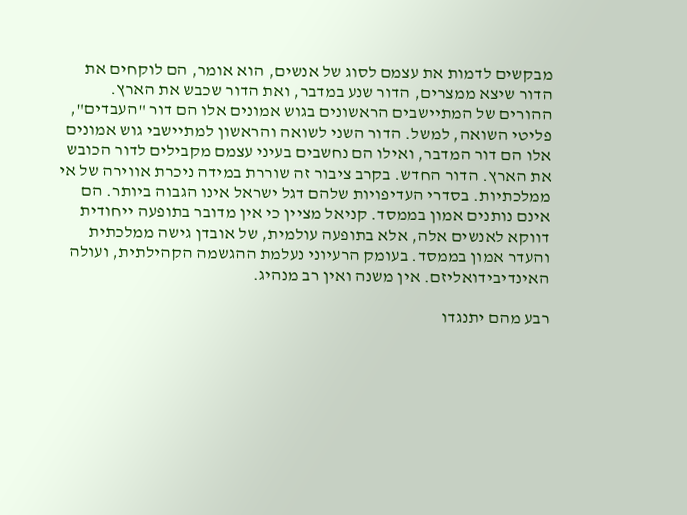מבקשים לדמות את עצמם לסוג של אנשים, הוא אומר, הם לוקחים את הדור שיצא ממצרים, הדור שנע במדבר, ואת הדור שכבש את הארץ. ההורים של המתיישבים הראשונים בגוש אמונים אלו הם דור "העבדים", פליטי השואה, למשל. הדור השני לשואה והראשון למתיישבי גוש אמונים אלו הם דור המדבר, ואילו הם נחשבים בעיני עצמם מקבילים לדור הכובש את הארץ. הדור החדש. בקרב ציבור זה שוררת במידה ניכרת אווירה של אי ממלכתיות. בסדרי העדיפויות שלהם דגל ישראל אינו הגבוה ביותר. הם אינם נותנים אמון בממסד. קניאל מציין כי אין מדובר בתופעה ייחודית דווקא לאנשים אלה, אלא בתופעה עולמית, של אובדן גישה ממלכתית והעדר אמון בממסד. בעומק הרעיוני נעלמת ההגשמה הקהילתית, ועולה האינדיבידואליזם. אין משנה ואין רב מנהיג.

רבע מהם יתנגדו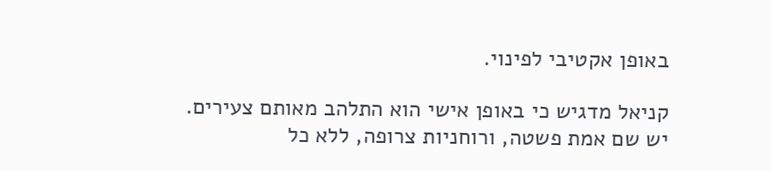באופן אקטיבי לפינוי.

קניאל מדגיש כי באופן אישי הוא התלהב מאותם צעירים. יש שם אמת פשטה, ורוחניות צרופה, ללא כל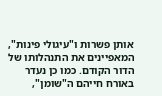אותן פשרות ו"עיגולי פינות", המאפיינים את התנהלותו של הדור הקודם. כמו כן נעדר באורח חייהם ה"שומן",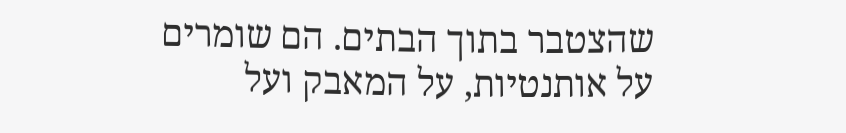שהצטבר בתוך הבתים. הם שומרים על אותנטיות, על המאבק ועל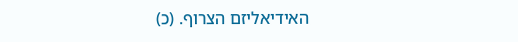האידיאליזם הצרוף. (כ)